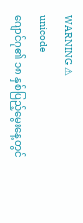WARNING ⚠
unicode
ဂျောင်ဂု၏ ၁၈ နှစ်ပြည့်မွေးနေ့တွင်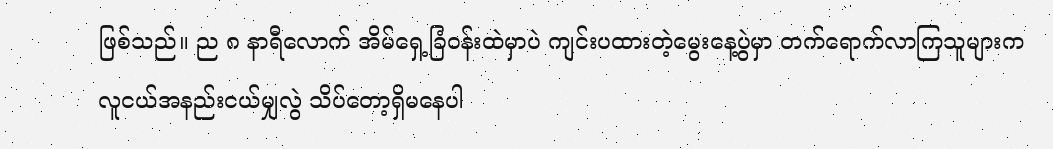ဖြစ်သည်။ ည ၈ နာရီလောက် အိမ်ရှေ့ခြံ၀န်းထဲမှာပဲ ကျင်းပထားတဲ့မွေးနေ့ပွဲမှာ တက်ရောက်လာကြသူများက လူငယ်အနည်းငယ်မျှလွဲ သိပ်တော့ရှိမနေပါ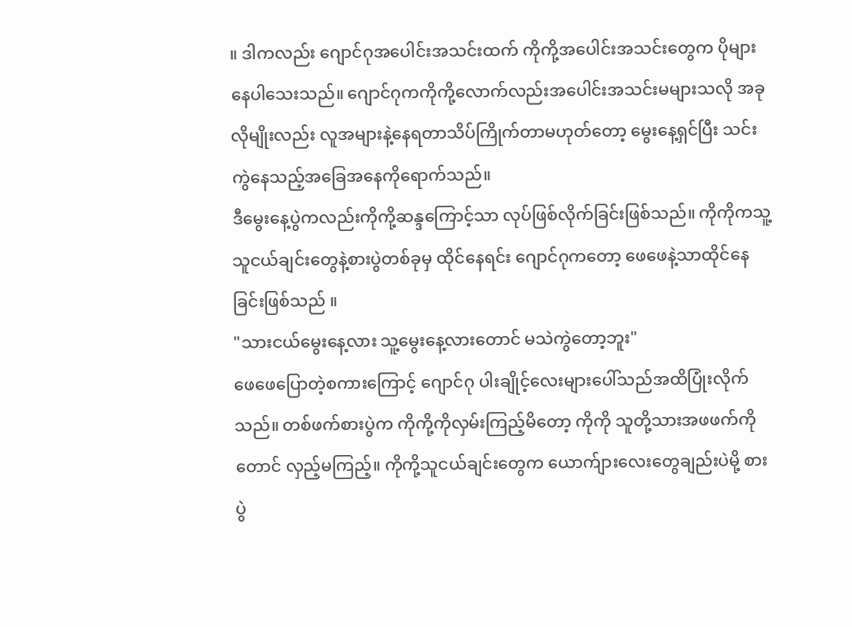။ ဒါကလည်း ဂျောင်ဂုအပေါင်းအသင်းထက် ကိုကို့အပေါင်းအသင်းတွေက ပိုများနေပါသေးသည်။ ဂျောင်ဂုကကိုကို့လောက်လည်းအပေါင်းအသင်းမများသလို အခုလိုမျိုးလည်း လူအများနဲ့နေရတာသိပ်ကြိုက်တာမဟုတ်တော့ မွေးနေ့ရှင်ပြီး သင်းကွဲနေသည့်အခြေအနေကိုရောက်သည်။
ဒီမွေးနေ့ပွဲကလည်းကိုကို့ဆန္ဒကြောင့်သာ လုပ်ဖြစ်လိုက်ခြင်းဖြစ်သည်။ ကိုကိုကသူ့သူငယ်ချင်းတွေနဲ့စားပွဲတစ်ခုမှ ထိုင်နေရင်း ဂျောင်ဂုကတော့ ဖေဖေနဲ့သာထိုင်နေခြင်းဖြစ်သည် ။
"သားငယ်မွေးနေ့လား သူ့မွေးနေ့လားတောင် မသဲကွဲတော့ဘူး"
ဖေဖေပြောတဲ့စကားကြောင့် ဂျောင်ဂု ပါးချိုင့်လေးများပေါ်သည်အထိပြုံးလိုက်သည်။ တစ်ဖက်စားပွဲက ကိုကို့ကိုလှမ်းကြည့်မိတော့ ကိုကို သူတို့သားအဖဖက်ကိုတောင် လှည့်မကြည့်။ ကိုကို့သူငယ်ချင်းတွေက ယောက်ျားလေးတွေချည်းပဲမို့ စားပွဲ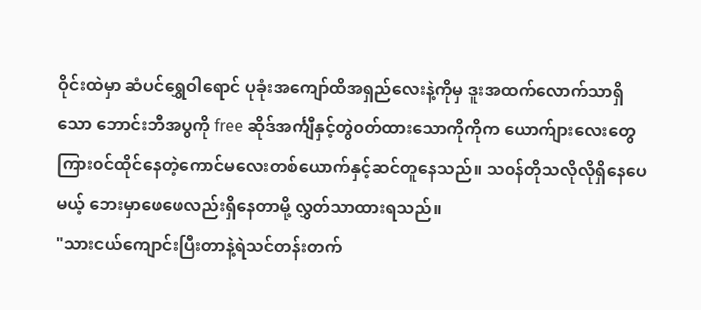ဝိုင်းထဲမှာ ဆံပင်ရွှေဝါရောင် ပုခုံးအကျော်ထိအရှည်လေးနဲ့ကိုမှ ဒူးအထက်လောက်သာရှိသော ဘောင်းဘီအပွကို free ဆိုဒ်အင်္ကျီနှင့်တွဲ၀တ်ထားသောကိုကိုက ယောက်ျားလေးတွေကြား၀င်ထိုင်နေတဲ့ကောင်မလေးတစ်ယောက်နှင့်ဆင်တူနေသည်။ သ၀န်တိုသလိုလိုရှိနေပေမယ့် ဘေးမှာဖေဖေလည်းရှိနေတာမို့ လွှတ်သာထားရသည်။
"သားငယ်ကျောင်းပြီးတာနဲ့ရဲသင်တန်းတက်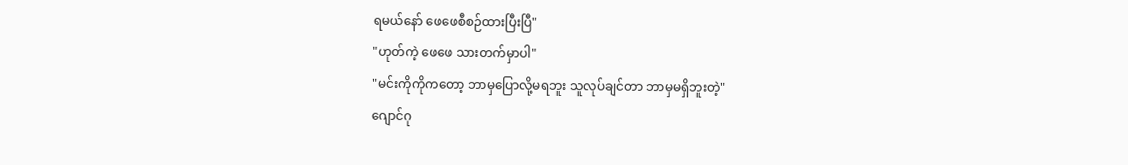ရမယ်နော် ဖေဖေစီစဉ်ထားပြီးပြီ"
"ဟုတ်ကဲ့ ဖေဖေ သားတက်မှာပါ"
"မင်းကိုကိုကတော့ ဘာမှပြောလို့မရဘူး သူလုပ်ချင်တာ ဘာမှမရှိဘူးတဲ့"
ဂျောင်ဂု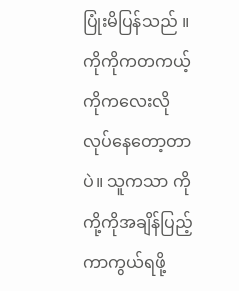ပြုံးမိပြန်သည် ။ကိုကိုကတကယ့်ကိုကလေးလိုလုပ်နေတော့တာပဲ။ သူကသာ ကိုကို့ကိုအချိန်ပြည့်ကာကွယ်ရဖို့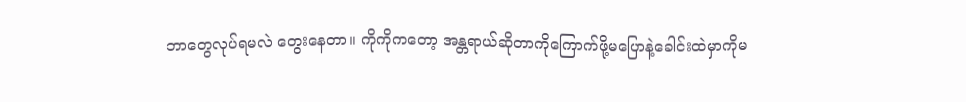ဘာတွေလုပ်ရမလဲ တွေးနေတာ။ ကိုကိုကတော့ အန္တရာယ်ဆိုတာကိုကြောက်ဖို့မပြောနဲ့ခေါင်းထဲမှာကိုမ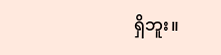ရှိဘူး။